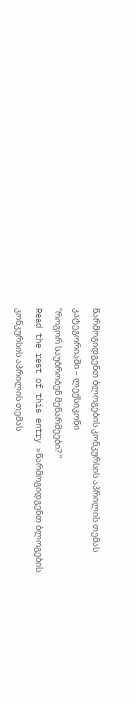წარმოგიდგენთ ბლოგების კონკურსის აპრილის თემას კატეგორიაში – ლექსიკონი
“როგორ საუბრობენ მეწარმეები? “
Read the rest of this entry »წარმოგიდგენთ ბლოგების კონკურსის აპრილის თემას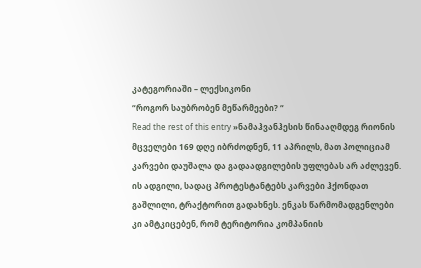კატეგორიაში – ლექსიკონი
“როგორ საუბრობენ მეწარმეები? “
Read the rest of this entry »ნამაჰვანჰესის წინააღმდეგ რიონის მცველები 169 დღე იბრძოდნენ, 11 აპრილს, მათ პოლიციამ კარვები დაუშალა და გადაადგილების უფლებას არ აძლევენ. ის ადგილი, სადაც პროტესტანტებს კარვები ჰქონდათ გაშლილი, ტრაქტორით გადახნეს. ენკას წარმომადგენლები კი ამტკიცებენ, რომ ტერიტორია კომპანიის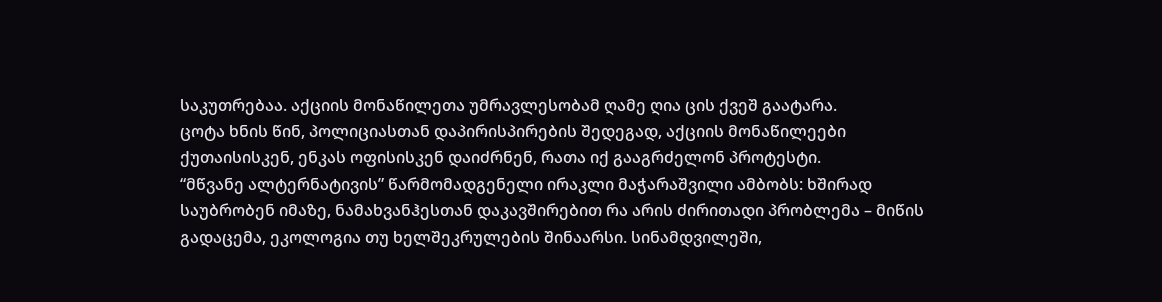საკუთრებაა. აქციის მონაწილეთა უმრავლესობამ ღამე ღია ცის ქვეშ გაატარა.
ცოტა ხნის წინ, პოლიციასთან დაპირისპირების შედეგად, აქციის მონაწილეები ქუთაისისკენ, ენკას ოფისისკენ დაიძრნენ, რათა იქ გააგრძელონ პროტესტი.
“მწვანე ალტერნატივის” წარმომადგენელი ირაკლი მაჭარაშვილი ამბობს: ხშირად საუბრობენ იმაზე, ნამახვანჰესთან დაკავშირებით რა არის ძირითადი პრობლემა – მიწის გადაცემა, ეკოლოგია თუ ხელშეკრულების შინაარსი. სინამდვილეში,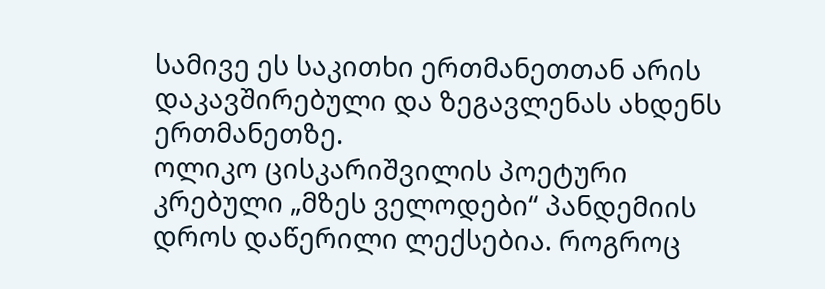სამივე ეს საკითხი ერთმანეთთან არის დაკავშირებული და ზეგავლენას ახდენს ერთმანეთზე.
ოლიკო ცისკარიშვილის პოეტური კრებული „მზეს ველოდები“ პანდემიის დროს დაწერილი ლექსებია. როგროც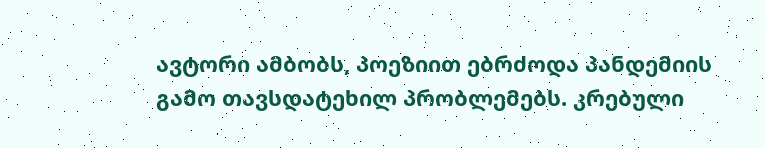ავტორი ამბობს, პოეზიით ებრძოდა პანდემიის გამო თავსდატეხილ პრობლემებს. კრებული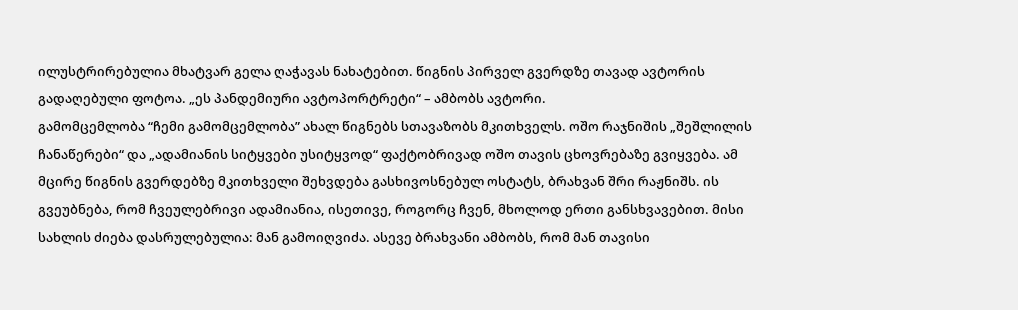ილუსტრირებულია მხატვარ გელა ღაჭავას ნახატებით. წიგნის პირველ გვერდზე თავად ავტორის გადაღებული ფოტოა. „ეს პანდემიური ავტოპორტრეტი“ – ამბობს ავტორი.
გამომცემლობა “ჩემი გამომცემლობა” ახალ წიგნებს სთავაზობს მკითხველს. ოშო რაჯნიშის „შეშლილის ჩანაწერები“ და „ადამიანის სიტყვები უსიტყვოდ“ ფაქტობრივად ოშო თავის ცხოვრებაზე გვიყვება. ამ მცირე წიგნის გვერდებზე მკითხველი შეხვდება გასხივოსნებულ ოსტატს, ბრახვან შრი რაჟნიშს. ის გვეუბნება, რომ ჩვეულებრივი ადამიანია, ისეთივე, როგორც ჩვენ, მხოლოდ ერთი განსხვავებით. მისი სახლის ძიება დასრულებულია: მან გამოიღვიძა. ასევე ბრახვანი ამბობს, რომ მან თავისი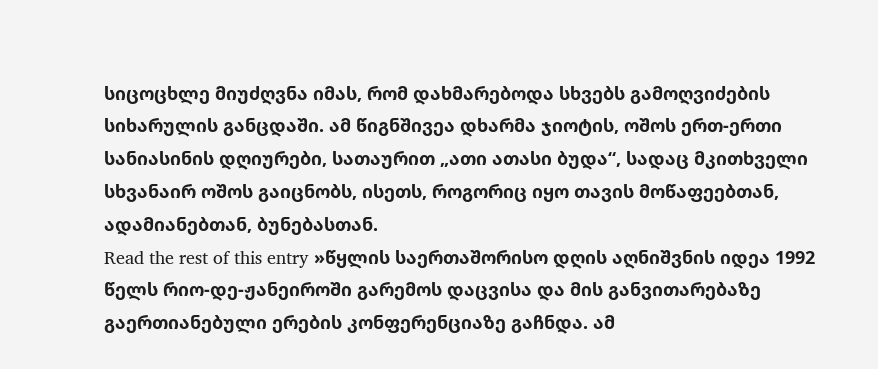სიცოცხლე მიუძღვნა იმას, რომ დახმარებოდა სხვებს გამოღვიძების სიხარულის განცდაში. ამ წიგნშივეა დხარმა ჯიოტის, ოშოს ერთ-ერთი სანიასინის დღიურები, სათაურით „ათი ათასი ბუდა“, სადაც მკითხველი სხვანაირ ოშოს გაიცნობს, ისეთს, როგორიც იყო თავის მოწაფეებთან, ადამიანებთან, ბუნებასთან.
Read the rest of this entry »წყლის საერთაშორისო დღის აღნიშვნის იდეა 1992 წელს რიო-დე-ჟანეიროში გარემოს დაცვისა და მის განვითარებაზე გაერთიანებული ერების კონფერენციაზე გაჩნდა. ამ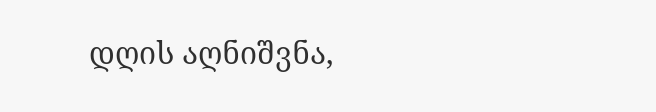დღის აღნიშვნა,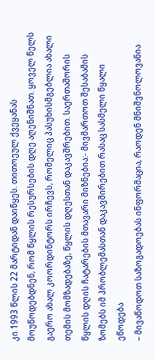კი 1993 წლის 22 მარტიდან დაიწყეს. თითოეულ ქვეყანას მოუწოდებდნენ, რომ წყლის რესურსების დღე აღენიშნათ. ყოველ წელს გაერო ახალ კოორდინტორს ირჩევს, რომელიც პასუხისმგებლია ახალი თემის მომზადებაზე, წყლის დღესთან დაკავშრებით. საერთაშორის წყლის დღის ჩატარების მთავარი მიზნებია:- მივმართოთ შესაბამის ზომებს იმ პრობლემასთან დაკავშირებით რასაც სასმელი წყალი ეწოდება
– მივაწოდოთ საზოგადოებას ინფორმაცია, რაოდენ მნიშვნოლოვანია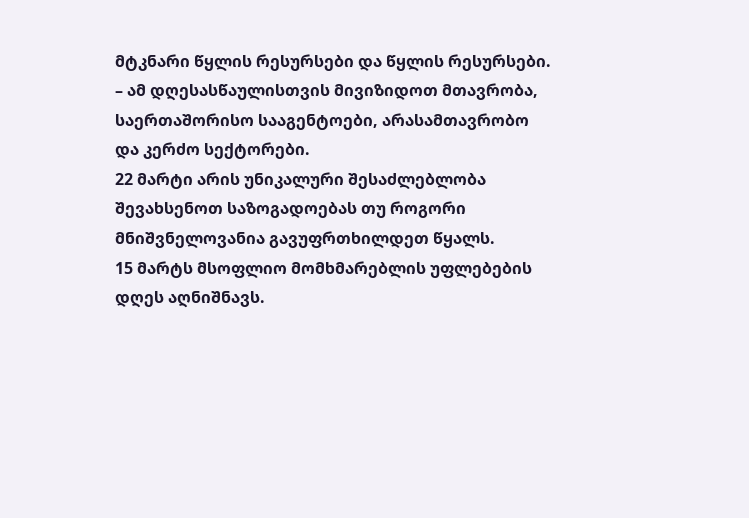მტკნარი წყლის რესურსები და წყლის რესურსები.
– ამ დღესასწაულისთვის მივიზიდოთ მთავრობა, საერთაშორისო სააგენტოები, არასამთავრობო და კერძო სექტორები.
22 მარტი არის უნიკალური შესაძლებლობა შევახსენოთ საზოგადოებას თუ როგორი მნიშვნელოვანია გავუფრთხილდეთ წყალს.
15 მარტს მსოფლიო მომხმარებლის უფლებების დღეს აღნიშნავს.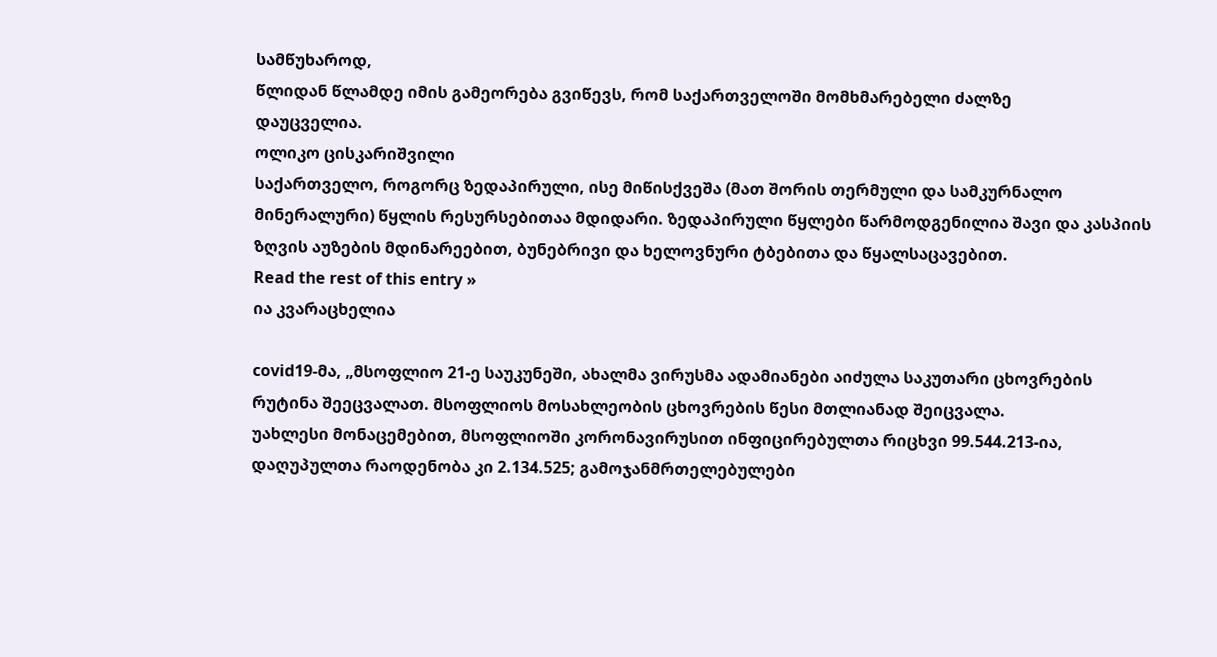სამწუხაროდ,
წლიდან წლამდე იმის გამეორება გვიწევს, რომ საქართველოში მომხმარებელი ძალზე
დაუცველია.
ოლიკო ცისკარიშვილი
საქართველო, როგორც ზედაპირული, ისე მიწისქვეშა (მათ შორის თერმული და სამკურნალო მინერალური) წყლის რესურსებითაა მდიდარი. ზედაპირული წყლები წარმოდგენილია შავი და კასპიის ზღვის აუზების მდინარეებით, ბუნებრივი და ხელოვნური ტბებითა და წყალსაცავებით.
Read the rest of this entry »
ია კვარაცხელია

covid19-მა, „მსოფლიო 21-ე საუკუნეში, ახალმა ვირუსმა ადამიანები აიძულა საკუთარი ცხოვრების რუტინა შეეცვალათ. მსოფლიოს მოსახლეობის ცხოვრების წესი მთლიანად შეიცვალა.
უახლესი მონაცემებით, მსოფლიოში კორონავირუსით ინფიცირებულთა რიცხვი 99.544.213-ია, დაღუპულთა რაოდენობა კი 2.134.525; გამოჯანმრთელებულები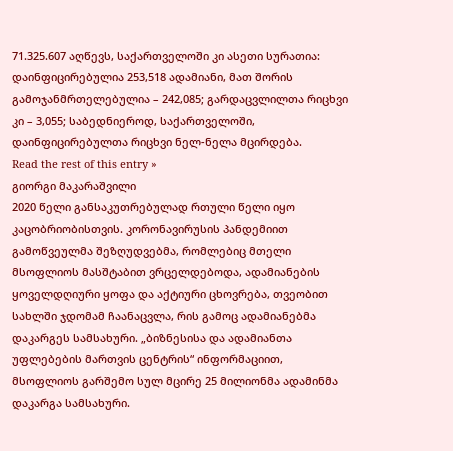71.325.607 აღწევს, საქართველოში კი ასეთი სურათია: დაინფიცირებულია 253,518 ადამიანი, მათ შორის გამოჯანმრთელებულია – 242,085; გარდაცვლილთა რიცხვი კი – 3,055; საბედნიეროდ, საქართველოში, დაინფიცირებულთა რიცხვი ნელ-ნელა მცირდება.
Read the rest of this entry »
გიორგი მაკარაშვილი
2020 წელი განსაკუთრებულად რთული წელი იყო კაცობრიობისთვის. კორონავირუსის პანდემიით გამოწვეულმა შეზღუდვებმა, რომლებიც მთელი მსოფლიოს მასშტაბით ვრცელდებოდა, ადამიანების ყოველდღიური ყოფა და აქტიური ცხოვრება, თვეობით სახლში ჯდომამ ჩაანაცვლა, რის გამოც ადამიანებმა დაკარგეს სამსახური. „ბიზნესისა და ადამიანთა უფლებების მართვის ცენტრის“ ინფორმაციით, მსოფლიოს გარშემო სულ მცირე 25 მილიონმა ადამინმა დაკარგა სამსახური.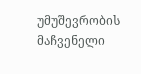უმუშევრობის მაჩვენელი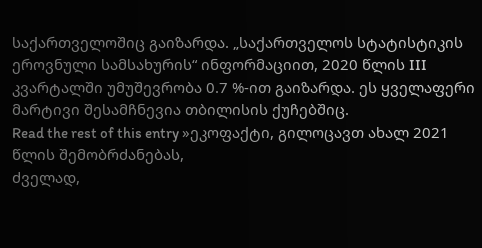საქართველოშიც გაიზარდა. „საქართველოს სტატისტიკის ეროვნული სამსახურის“ ინფორმაციით, 2020 წლის III კვარტალში უმუშევრობა 0.7 %-ით გაიზარდა. ეს ყველაფერი მარტივი შესამჩნევია თბილისის ქუჩებშიც.
Read the rest of this entry »ეკოფაქტი, გილოცავთ ახალ 2021 წლის შემობრძანებას,
ძველად,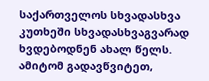საქართველოს სხვადასხვა კუთხეში სხვადასხვაგვარად ხვდებოდნენ ახალ წელს. ამიტომ გადავწვიტეთ,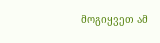მოგიყვეთ ამ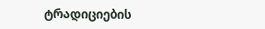ტრადიციების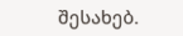შესახებ.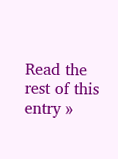Read the rest of this entry »